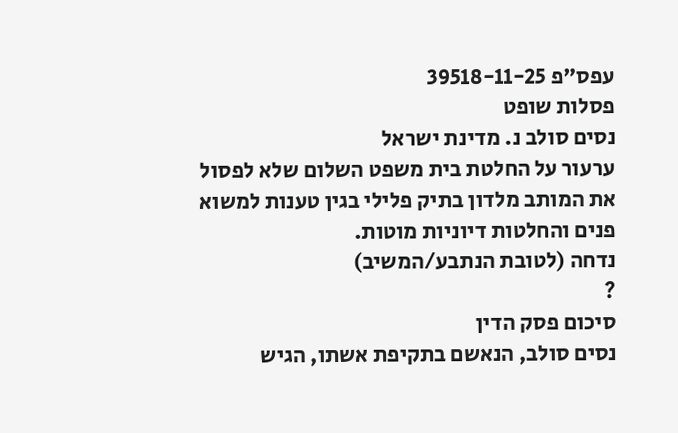עפס"פ 39518-11-25
פסלות שופט
נסים סולב נ. מדינת ישראל
ערעור על החלטת בית משפט השלום שלא לפסול את המותב מלדון בתיק פלילי בגין טענות למשוא פנים והחלטות דיוניות מוטות.
נדחה (לטובת הנתבע/המשיב)
?
סיכום פסק הדין
נסים סולב, הנאשם בתקיפת אשתו, הגיש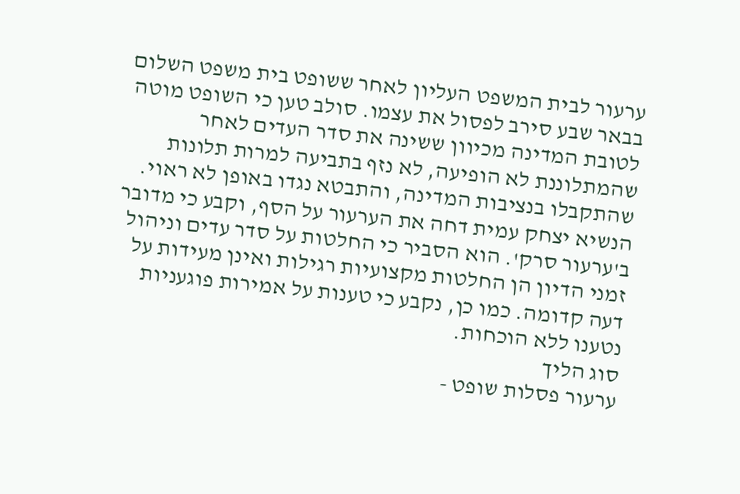ערעור לבית המשפט העליון לאחר ששופט בית משפט השלום בבאר שבע סירב לפסול את עצמו. סולב טען כי השופט מוטה לטובת המדינה מכיוון ששינה את סדר העדים לאחר שהמתלוננת לא הופיעה, לא נזף בתביעה למרות תלונות שהתקבלו בנציבות המדינה, והתבטא נגדו באופן לא ראוי. הנשיא יצחק עמית דחה את הערעור על הסף, וקבע כי מדובר ב'ערעור סרק'. הוא הסביר כי החלטות על סדר עדים וניהול זמני הדיון הן החלטות מקצועיות רגילות ואינן מעידות על דעה קדומה. כמו כן, נקבע כי טענות על אמירות פוגעניות נטענו ללא הוכחות.
סוג הליך
ערעור פסלות שופט -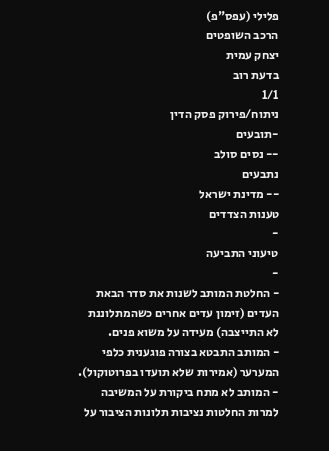פלילי (עפס"פ)
הרכב השופטים
יצחק עמית
בדעת רוב
1/1
ניתוח/פירוק פסק הדין
-תובעים
-- נסים סולב
נתבעים
-- מדינת ישראל
טענות הצדדים
-
טיעוני התביעה
-
- החלטת המותב לשנות את סדר הבאת העדים (זימון עדים אחרים כשהמתלוננת לא התייצבה) מעידה על משוא פנים.
- המותב התבטא בצורה פוגענית כלפי המערער (אמירות שלא תועדו בפרוטוקול).
- המותב לא מתח ביקורת על המשיבה למרות החלטות נציבות תלונות הציבור על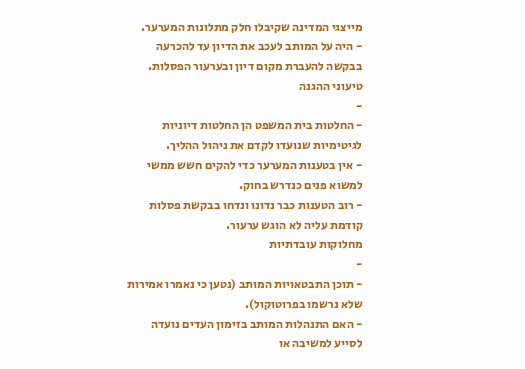מייצגי המדינה שקיבלו חלק מתלונות המערער.
- היה על המותב לעכב את הדיון עד להכרעה בבקשה להעברת מקום דיון ובערעור הפסלות.
טיעוני ההגנה
-
- החלטות בית המשפט הן החלטות דיוניות לגיטימיות שנועדו לקדם את ניהול ההליך.
- אין בטענות המערער כדי להקים חשש ממשי למשוא פנים כנדרש בחוק.
- רוב הטענות כבר נדונו ונדחו בבקשת פסלות קודמת עליה לא הוגש ערעור.
מחלוקות עובדתיות
-
- תוכן התבטאויות המותב (נטען כי נאמרו אמירות שלא נרשמו בפרוטוקול).
- האם התנהלות המותב בזימון העדים נועדה לסייע למשיבה או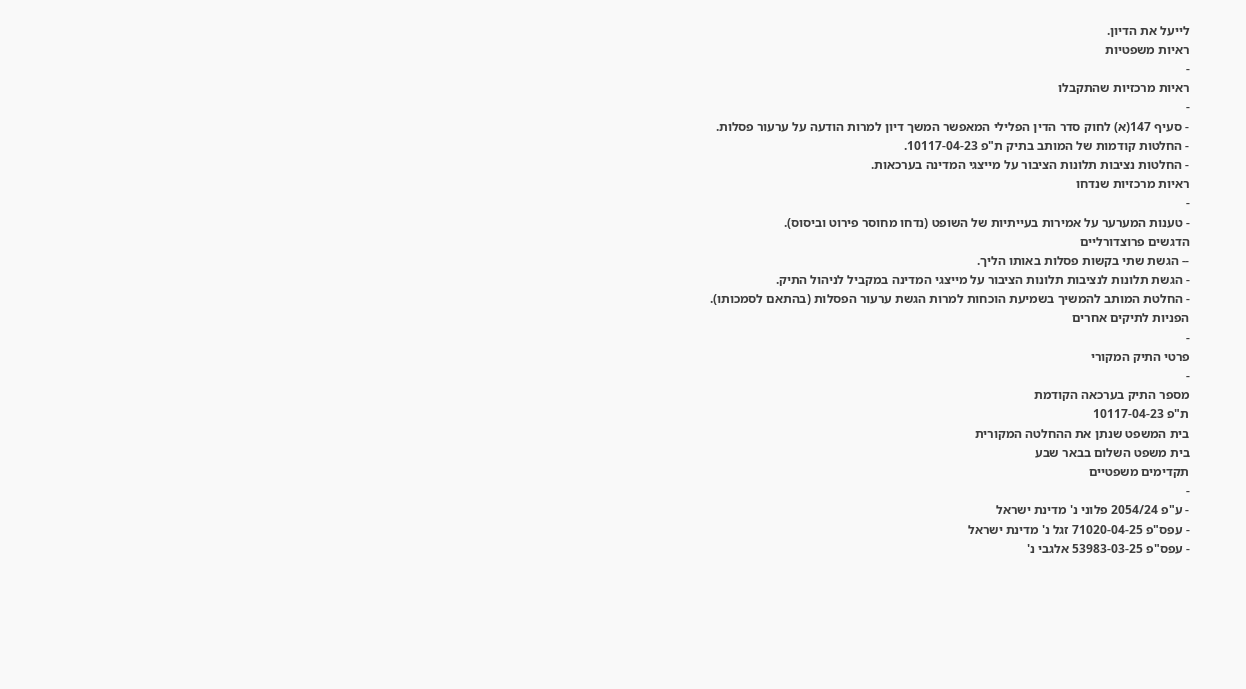לייעל את הדיון.
ראיות משפטיות
-
ראיות מרכזיות שהתקבלו
-
- סעיף 147(א) לחוק סדר הדין הפלילי המאפשר המשך דיון למרות הודעה על ערעור פסלות.
- החלטות קודמות של המותב בתיק ת"פ 10117-04-23.
- החלטות נציבות תלונות הציבור על מייצגי המדינה בערכאות.
ראיות מרכזיות שנדחו
-
- טענות המערער על אמירות בעייתיות של השופט (נדחו מחוסר פירוט וביסוס).
הדגשים פרוצדורליים
-- הגשת שתי בקשות פסלות באותו הליך.
- הגשת תלונות לנציבות תלונות הציבור על מייצגי המדינה במקביל לניהול התיק.
- החלטת המותב להמשיך בשמיעת הוכחות למרות הגשת ערעור הפסלות (בהתאם לסמכותו).
הפניות לתיקים אחרים
-
פרטי התיק המקורי
-
מספר התיק בערכאה הקודמת
ת"פ 10117-04-23
בית המשפט שנתן את ההחלטה המקורית
בית משפט השלום בבאר שבע
תקדימים משפטיים
-
- ע"פ 2054/24 פלוני נ' מדינת ישראל
- עפס"פ 71020-04-25 זגל נ' מדינת ישראל
- עפס"פ 53983-03-25 אלגבי נ'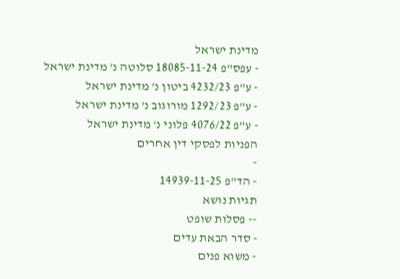מדינת ישראל
- עפס"פ 18085-11-24 סלוטה נ' מדינת ישראל
- ע"פ 4232/23 ביטון נ' מדינת ישראל
- ע"פ 1292/23 מורוגוב נ' מדינת ישראל
- ע"פ 4076/22 פלוני נ' מדינת ישראל
הפניות לפסקי דין אחרים
-
- הד"פ 14939-11-25
תגיות נושא
-- פסלות שופט
- סדר הבאת עדים
- משוא פנים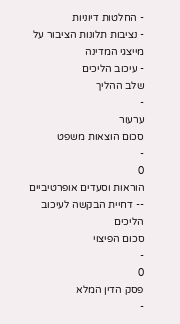- החלטות דיוניות
- נציבות תלונות הציבור על מייצגי המדינה
- עיכוב הליכים
שלב ההליך
-
ערעור
סכום הוצאות משפט
-
0
הוראות וסעדים אופרטיביים
-- דחיית הבקשה לעיכוב הליכים
סכום הפיצוי
-
0
פסק הדין המלא
-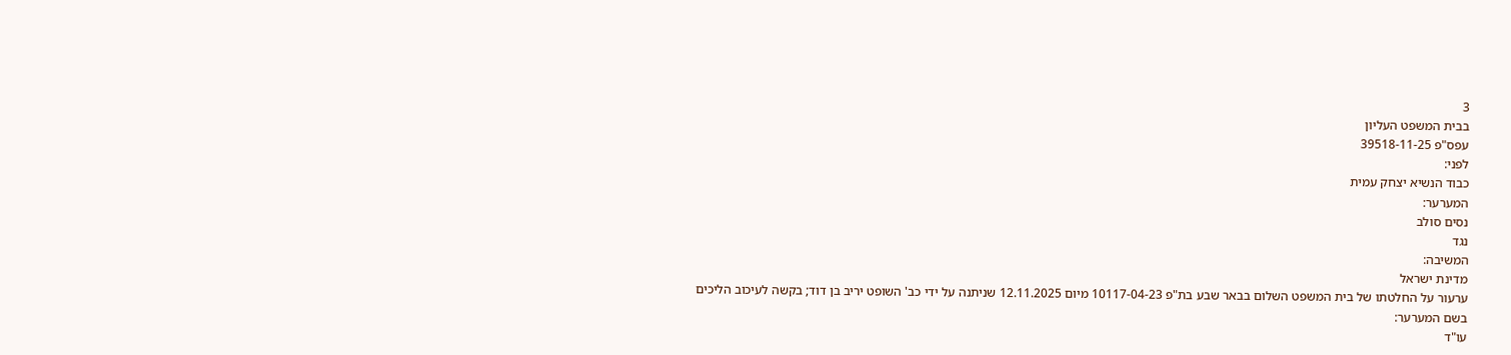3
בבית המשפט העליון
עפס"פ 39518-11-25
לפני:
כבוד הנשיא יצחק עמית
המערער:
נסים סולב
נגד
המשיבה:
מדינת ישראל
ערעור על החלטתו של בית המשפט השלום בבאר שבע בת"פ 10117-04-23 מיום 12.11.2025 שניתנה על ידי כב' השופט יריב בן דוד; בקשה לעיכוב הליכים
בשם המערער:
עו"ד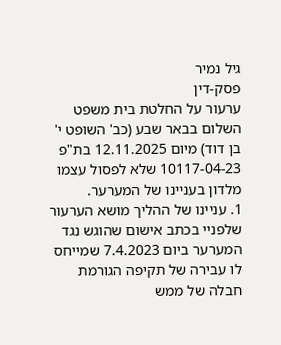גיל נמיר
פסק-דין
ערעור על החלטת בית משפט השלום בבאר שבע (כב' השופט י' בן דוד) מיום 12.11.2025 בת"פ 10117-04-23 שלא לפסול עצמו מלדון בעניינו של המערער.
1. עניינו של ההליך מושא הערעור שלפניי בכתב אישום שהוגש נגד המערער ביום 7.4.2023 שמייחס לו עבירה של תקיפה הגורמת חבלה של ממש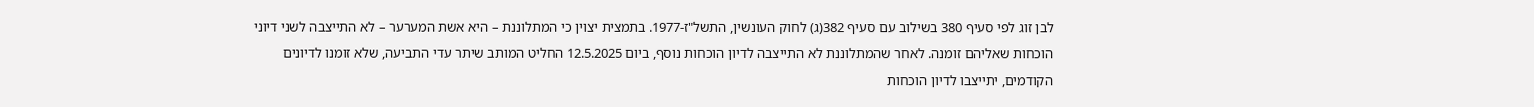לבן זוג לפי סעיף 380 בשילוב עם סעיף 382(ג) לחוק העונשין, התשל"ז-1977. בתמצית יצוין כי המתלוננת – היא אשת המערער – לא התייצבה לשני דיוני הוכחות שאליהם זומנה. לאחר שהמתלוננת לא התייצבה לדיון הוכחות נוסף, ביום 12.5.2025 החליט המותב שיתר עדי התביעה, שלא זומנו לדיונים הקודמים, יתייצבו לדיון הוכחות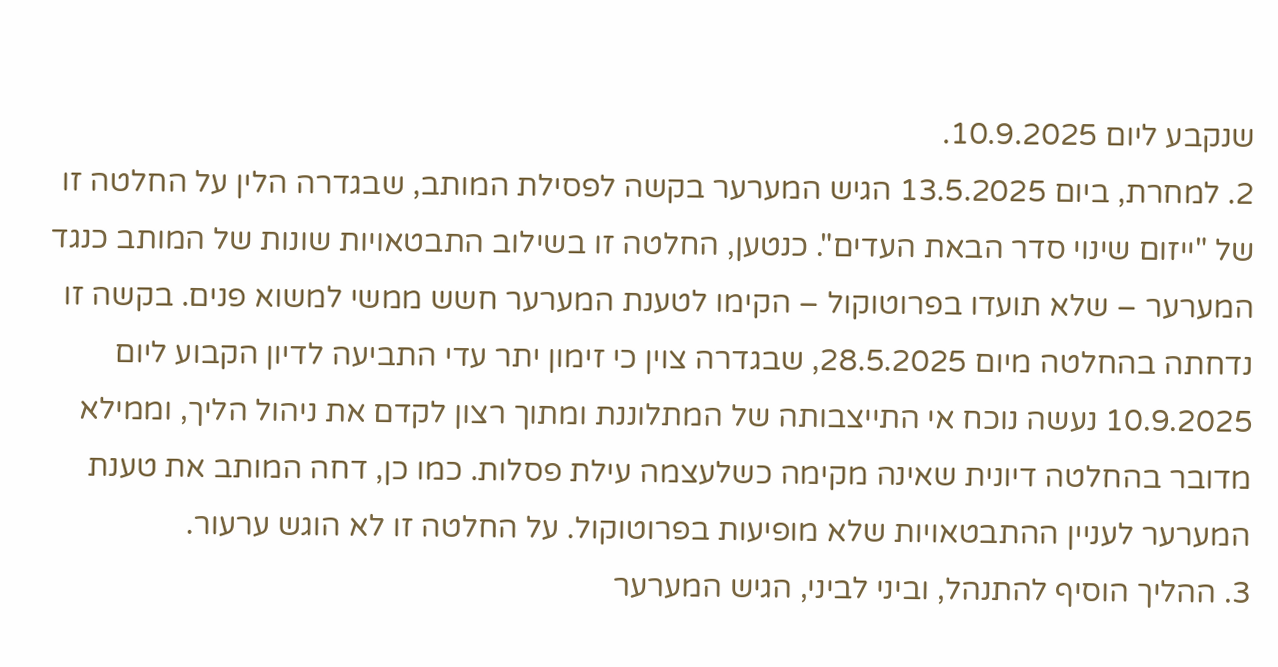שנקבע ליום 10.9.2025.
2. למחרת, ביום 13.5.2025 הגיש המערער בקשה לפסילת המותב, שבגדרה הלין על החלטה זו של "ייזום שינוי סדר הבאת העדים". כנטען, החלטה זו בשילוב התבטאויות שונות של המותב כנגד המערער – שלא תועדו בפרוטוקול – הקימו לטענת המערער חשש ממשי למשוא פנים. בקשה זו נדחתה בהחלטה מיום 28.5.2025, שבגדרה צוין כי זימון יתר עדי התביעה לדיון הקבוע ליום 10.9.2025 נעשה נוכח אי התייצבותה של המתלוננת ומתוך רצון לקדם את ניהול הליך, וממילא מדובר בהחלטה דיונית שאינה מקימה כשלעצמה עילת פסלות. כמו כן, דחה המותב את טענת המערער לעניין ההתבטאויות שלא מופיעות בפרוטוקול. על החלטה זו לא הוגש ערעור.
3. ההליך הוסיף להתנהל, וביני לביני, הגיש המערער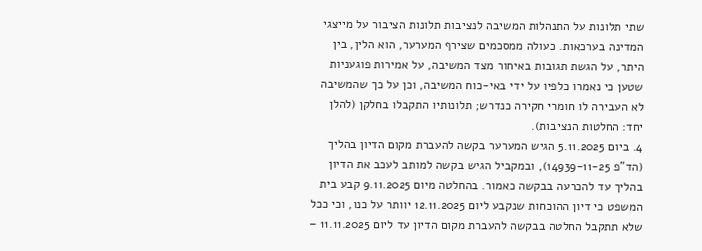שתי תלונות על התנהלות המשיבה לנציבות תלונות הציבור על מייצגי המדינה בערכאות. כעולה ממסכמים שצירף המערער, הוא הלין, בין היתר, על הגשת תגובות באיחור מצד המשיבה, על אמירות פוגעניות שטען כי נאמרו כלפיו על ידי באי-כוח המשיבה, וכן על כך שהמשיבה לא העבירה לו חומרי חקירה כנדרש; תלונותיו התקבלו בחלקן (להלן יחד: החלטות הנציבות).
4. ביום 5.11.2025 הגיש המערער בקשה להעברת מקום הדיון בהליך (הד"פ 14939-11-25), ובמקביל הגיש בקשה למותב לעכב את הדיון בהליך עד להכרעה בבקשה כאמור. בהחלטה מיום 9.11.2025 קבע בית המשפט כי דיון ההוכחות שנקבע ליום 12.11.2025 יוותר על כנו, וכי ככל שלא תתקבל החלטה בבקשה להעברת מקום הדיון עד ליום 11.11.2025 –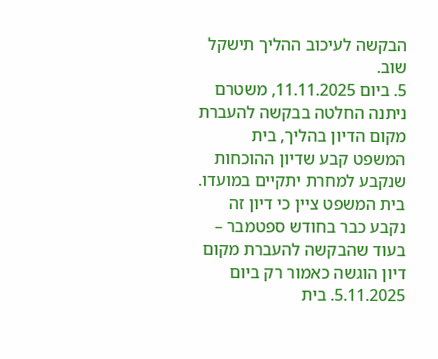הבקשה לעיכוב ההליך תישקל שוב.
5. ביום 11.11.2025, משטרם ניתנה החלטה בבקשה להעברת מקום הדיון בהליך, בית המשפט קבע שדיון ההוכחות שנקבע למחרת יתקיים במועדו. בית המשפט ציין כי דיון זה נקבע כבר בחודש ספטמבר – בעוד שהבקשה להעברת מקום דיון הוגשה כאמור רק ביום 5.11.2025. בית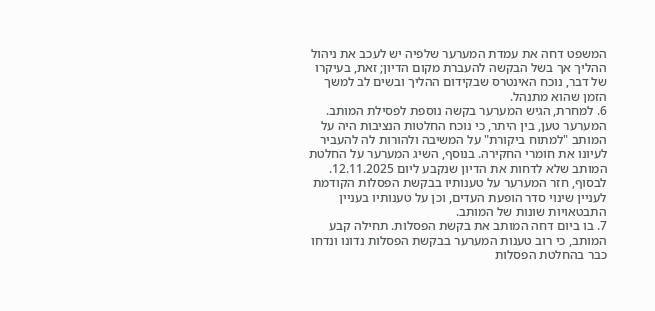המשפט דחה את עמדת המערער שלפיה יש לעכב את ניהול ההליך אך בשל הבקשה להעברת מקום הדיון; זאת, בעיקרו של דבר, נוכח האינטרס שבקידום ההליך ובשים לב למשך הזמן שהוא מתנהל.
6. למחרת, הגיש המערער בקשה נוספת לפסילת המותב. המערער טען, בין היתר, כי נוכח החלטות הנציבות היה על המותב "למתוח ביקורת" על המשיבה ולהורות לה להעביר לעיונו את חומרי החקירה. בנוסף, השיג המערער על החלטת המותב שלא לדחות את הדיון שנקבע ליום 12.11.2025. לבסוף, חזר המערער על טענותיו בבקשת הפסלות הקודמת לעניין שינוי סדר הופעת העדים, וכן על טענותיו בעניין התבטאויות שונות של המותב.
7. בו ביום דחה המותב את בקשת הפסלות. תחילה קבע המותב, כי רוב טענות המערער בבקשת הפסלות נדונו ונדחו כבר בהחלטת הפסלות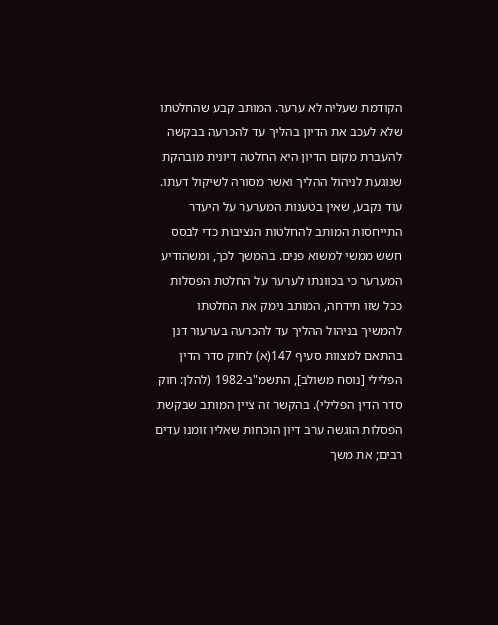הקודמת שעליה לא ערער. המותב קבע שהחלטתו שלא לעכב את הדיון בהליך עד להכרעה בבקשה להעברת מקום הדיון היא החלטה דיונית מובהקת שנוגעת לניהול ההליך ואשר מסורה לשיקול דעתו. עוד נקבע, שאין בטענות המערער על היעדר התייחסות המותב להחלטות הנציבות כדי לבסס חשש ממשי למשוא פנים. בהמשך לכך, ומשהודיע המערער כי בכוונתו לערער על החלטת הפסלות ככל שזו תידחה, המותב נימק את החלטתו להמשיך בניהול ההליך עד להכרעה בערעור דנן בהתאם למצוות סעיף 147(א) לחוק סדר הדין הפלילי [נוסח משולב], התשמ"ב-1982 (להלן: חוק סדר הדין הפלילי). בהקשר זה ציין המותב שבקשת הפסלות הוגשה ערב דיון הוכחות שאליו זומנו עדים רבים; את משך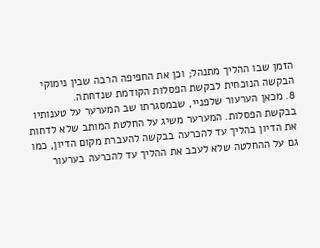הזמן שבו ההליך מתנהל; וכן את החפיפה הרבה שבין נימוקי הבקשה הנוכחית לבקשת הפסלות הקודמת שנדחתה.
8. מכאן הערעור שלפניי, שבמסגרתו שב המערער על טענותיו בבקשת הפסלות. המערער משיג על החלטת המותב שלא לדחות את הדיון בהליך עד להכרעה בבקשה להעברת מקום הדיון, כמו גם על ההחלטה שלא לעכב את ההליך עד להכרעה בערעור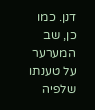דנן. כמו כן, שב המערער על טענתו שלפיה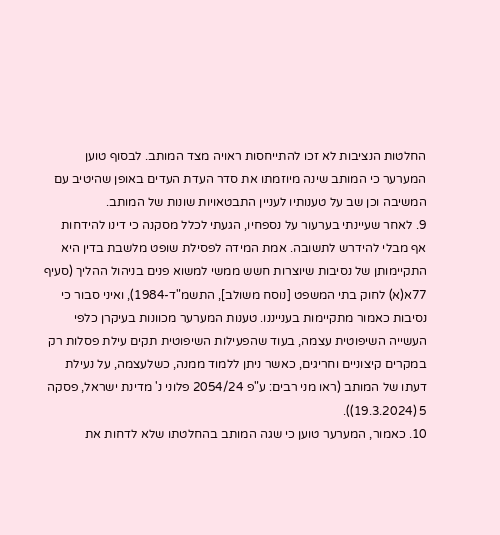החלטות הנציבות לא זכו להתייחסות ראויה מצד המותב. לבסוף טוען המערער כי המותב שינה מיוזמתו את סדר העדת העדים באופן שהיטיב עם המשיבה וכן שב על טענותיו לעניין התבטאויות שונות של המותב.
9. לאחר שעיינתי בערעור על נספחיו, הגעתי לכלל מסקנה כי דינו להידחות אף מבלי להידרש לתשובה. אמת המידה לפסילת שופט מלשבת בדין היא התקיימותן של נסיבות שיוצרות חשש ממשי למשוא פנים בניהול ההליך (סעיף 77א(א) לחוק בתי המשפט [נוסח משולב], התשמ"ד-1984), ואיני סבור כי נסיבות כאמור מתקיימות בענייננו. טענות המערער מכוונות בעיקרן כלפי העשייה השיפוטית עצמה, בעוד שהפעילות השיפוטית תקים עילת פסלות רק במקרים קיצוניים וחריגים, כאשר ניתן ללמוד ממנה, כשלעצמה, על נעילת דעתו של המותב (ראו מני רבים: ע"פ 2054/24 פלוני נ' מדינת ישראל, פסקה 5 (19.3.2024)).
10. כאמור, המערער טוען כי שגה המותב בהחלטתו שלא לדחות את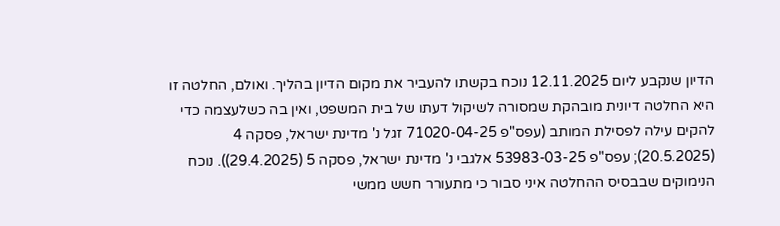הדיון שנקבע ליום 12.11.2025 נוכח בקשתו להעביר את מקום הדיון בהליך. ואולם, החלטה זו היא החלטה דיונית מובהקת שמסורה לשיקול דעתו של בית המשפט, ואין בה כשלעצמה כדי להקים עילה לפסילת המותב (עפס"פ 71020-04-25 זגל נ' מדינת ישראל, פסקה 4 (20.5.2025); עפס"פ 53983-03-25 אלגבי נ' מדינת ישראל, פסקה 5 (29.4.2025)). נוכח הנימוקים שבבסיס ההחלטה איני סבור כי מתעורר חשש ממשי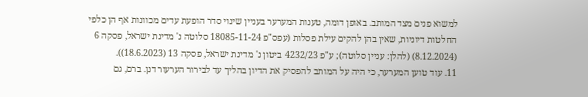למשוא פנים מצד המותב. באופן דומה, טענות המערער בעניין שינוי סדר הופעת עדים מכוונות אף הן כלפי החלטות דיוניות, שאין בהן להקים עילת פסלות (עפס"פ 18085-11-24 סלוטה נ' מדינת ישראל, פסקה 6 (8.12.2024) (להלן: עניין סלוטה); ע"פ 4232/23 ביטון נ' מדינת ישראל, פסקה 13 (18.6.2023)).
11. עוד טוען המערער, כי היה על המותב להפסיק את הדיון בהליך עד לבירור הערעור דנן. ברם, גם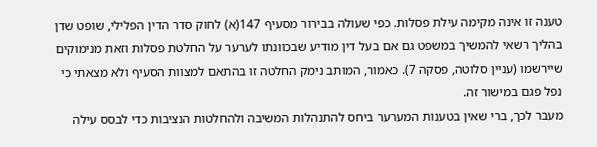טענה זו אינה מקימה עילת פסלות. כפי שעולה בבירור מסעיף 147(א) לחוק סדר הדין הפלילי, שופט שדן בהליך רשאי להמשיך במשפט גם אם בעל דין מודיע שבכוונתו לערער על החלטת פסלות וזאת מנימוקים שיירשמו (עניין סלוטה, פסקה 7). כאמור, המותב נימק החלטה זו בהתאם למצוות הסעיף ולא מצאתי כי נפל פגם במישור זה.
מעבר לכך, ברי שאין בטענות המערער ביחס להתנהלות המשיבה ולהחלטות הנציבות כדי לבסס עילה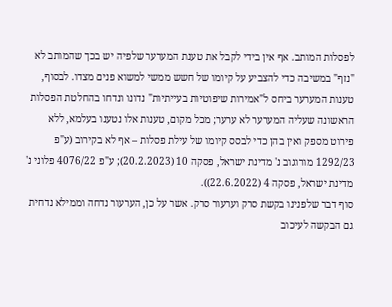לפסלות המותב. אף אין בידי לקבל את טענת המערער שלפיה יש בכך שהמותב לא "נזף" במשיבה כדי להצביע על קיומו של חשש ממשי למשוא פנים מצדו. לבסוף, טענות המערער ביחס ל"אמירות שיפוטיות בעייתיות" נדונו ונדחו בהחלטת הפסלות הראשונה שעליה המערער לא ערער; מכל מקום, טענות אלו נטענו בעלמא, ללא פירוט מספק ואין בהן כדי לבסס קיומו של עילת פסלות – אף לא בקירוב (ע"פ 1292/23 מורוגוב נ' מדינת ישראל, פסקה 10 (20.2.2023); ע"פ 4076/22 פלוני נ' מדינת ישראל, פסקה 4 (22.6.2022)).
סוף דבר שלפנינו בקשת סרק וערעור סרק. אשר על כן, הערעור נדחה וממילא נדחית גם הבקשה לעיכוב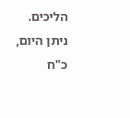הליכים.
ניתן היום, כ"ח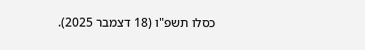כסלו תשפ"ו (18 דצמבר 2025).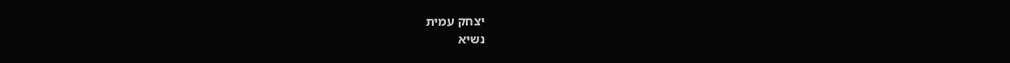יצחק עמית
נשיא